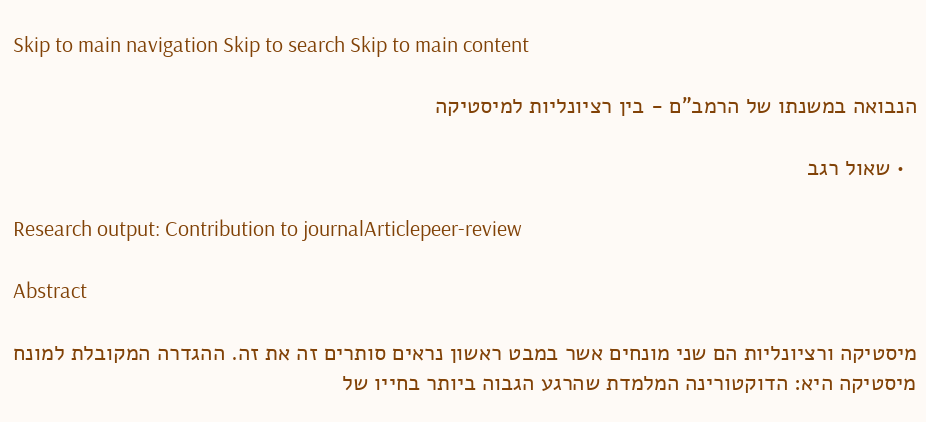Skip to main navigation Skip to search Skip to main content

הנבואה במשנתו של הרמב"ם - בין רציונליות למיסטיקה

  • שאול רגב

Research output: Contribution to journalArticlepeer-review

Abstract

מיסטיקה ורציונליות הם שני מונחים אשר במבט ראשון נראים סותרים זה את זה. ההגדרה המקובלת למונח מיסטיקה היא: הדוקטורינה המלמדת שהרגע הגבוה ביותר בחייו של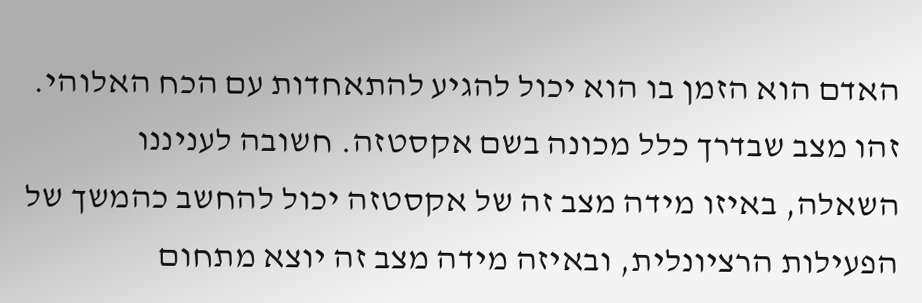האדם הוא הזמן בו הוא יכול להגיע להתאחדות עם הכח האלוהי. זהו מצב שבדרך כלל מכונה בשם אקסטזה. חשובה לעניננו השאלה, באיזו מידה מצב זה של אקסטזה יכול להחשב כהמשך של הפעילות הרציונלית, ובאיזה מידה מצב זה יוצא מתחום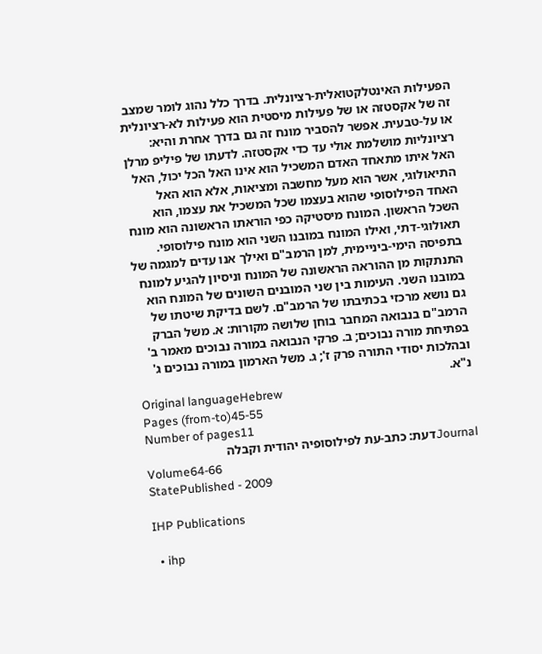הפעילות האינטלקטואלית-רציונלית. בדרך כלל נהוג לומר שמצב זה של אקסטזה או של פעילות מיסטית הוא פעילות לא-רציונלית או על-טבעית. אפשר להסביר מונח זה גם בדרך אחרת והיא: רציונליות מושלמת אולי עד כדי אקסטזה. לדעתו של פיליפ מרלן האל איתו מתאחד האדם המשכיל הוא אינו האל הכל יכול, האל התיאולוגי, אשר הוא מעל מחשבה ומציאות, אלא הוא האל האחד הפילוסופי שהוא בעצמו שכל המשכיל את עצמו, הוא השכל הראשון. המונח מיסטיקה כפי הוראתו הראשונה הוא מונח תאולוגי-דתי, ואילו המונח במובנו השני הוא מונח פילוסופי. בתפיסה הימי-ביניימית, למן הרמב"ם ואילך אנו עדים למגמה של התנתקות מן ההוראה הראשונה של המונח וניסיון להגיע למונח במובנו השני. העימות בין שני המובנים השונים של המונח הוא גם נושא מרכזי בכתיבתו של הרמב"ם. לשם בדיקת שיטתו של הרמב"ם בנבואה המחבר בוחן שלושה מקורות: א. משל הברק בפתיחת מורה נבוכים; ב. פרקי הנבואה במורה נבוכים מאמר ב' ובהלכות יסודי התורה פרק ז'; ג. משל הארמון במורה נבוכים ג' נ"א.
Original languageHebrew
Pages (from-to)45-55
Number of pages11
Journalדעת: כתב-עת לפילוסופיה יהודית וקבלה
Volume64-66
StatePublished - 2009

IHP Publications

  • ihp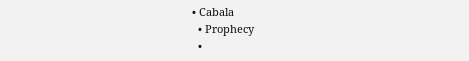• Cabala
  • Prophecy
  •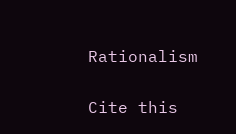Rationalism

Cite this